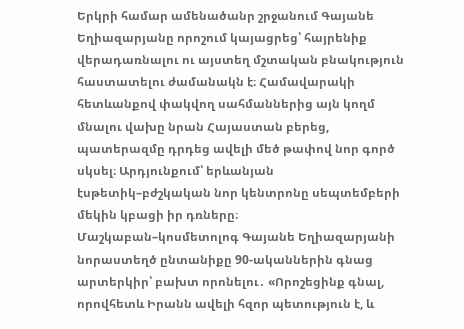Երկրի համար ամենածանր շրջանում Գայանե Եղիազարյանը որոշում կայացրեց՝ հայրենիք վերադառնալու ու այստեղ մշտական բնակություն հաստատելու ժամանակն է։ Համավարակի հետևանքով փակվող սահմաններից այն կողմ մնալու վախը նրան Հայաստան բերեց, պատերազմը դրդեց ավելի մեծ թափով նոր գործ սկսել։ Արդյունքում՝ երևանյան էսթետիկ–բժշկական նոր կենտրոնը սեպտեմբերի մեկին կբացի իր դռները։
Մաշկաբան–կոսմետոլոգ Գայանե Եղիազարյանի նորաստեղծ ընտանիքը 90-ականներին գնաց արտերկիր՝ բախտ որոնելու․ «Որոշեցինք գնալ, որովհետև Իրանն ավելի հզոր պետություն է, և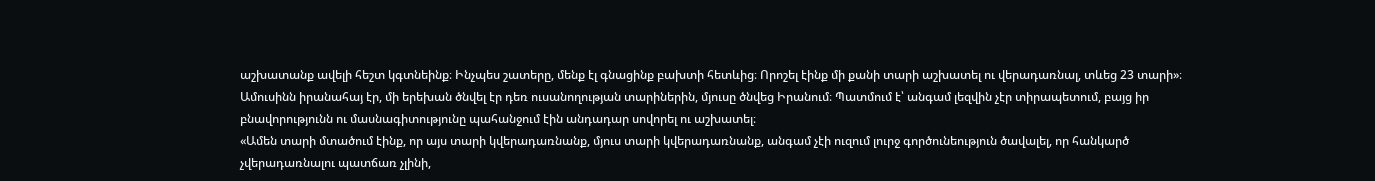աշխատանք ավելի հեշտ կգտնեինք։ Ինչպես շատերը, մենք էլ գնացինք բախտի հետևից։ Որոշել էինք մի քանի տարի աշխատել ու վերադառնալ, տևեց 23 տարի»։
Ամուսինն իրանահայ էր, մի երեխան ծնվել էր դեռ ուսանողության տարիներին, մյուսը ծնվեց Իրանում։ Պատմում է՝ անգամ լեզվին չէր տիրապետում, բայց իր բնավորությունն ու մասնագիտությունը պահանջում էին անդադար սովորել ու աշխատել։
«Ամեն տարի մտածում էինք, որ այս տարի կվերադառնանք, մյուս տարի կվերադառնանք, անգամ չէի ուզում լուրջ գործունեություն ծավալել, որ հանկարծ չվերադառնալու պատճառ չլինի,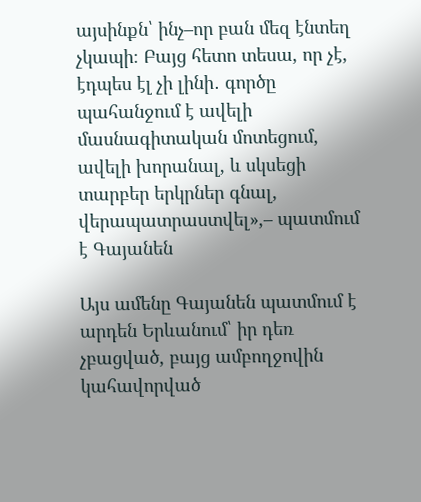այսինքն՝ ինչ–որ բան մեզ էնտեղ չկապի։ Բայց հետո տեսա, որ չէ, էդպես էլ չի լինի․ գործը պահանջում է ավելի մասնագիտական մոտեցում, ավելի խորանալ, և սկսեցի տարբեր երկրներ գնալ, վերապատրաստվել»,– պատմում է Գայանեն

Այս ամենը Գայանեն պատմում է արդեն Երևանում՝ իր դեռ չբացված, բայց ամբողջովին կահավորված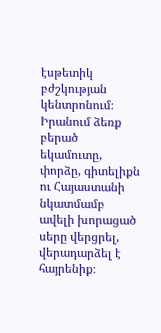էսթետիկ բժշկության կենտրոնում։ Իրանում ձեռք բերած եկամուտը, փորձը, գիտելիքն ու Հայաստանի նկատմամբ ավելի խորացած սերը վերցրել, վերադարձել է հայրենիք։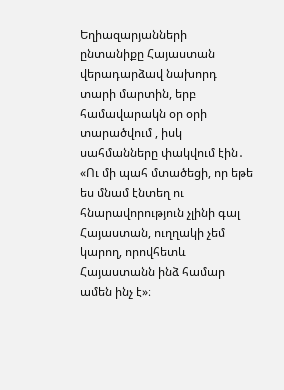Եղիազարյանների ընտանիքը Հայաստան վերադարձավ նախորդ տարի մարտին, երբ համավարակն օր օրի տարածվում , իսկ սահմանները փակվում էին․ «Ու մի պահ մտածեցի, որ եթե ես մնամ էնտեղ ու հնարավորություն չլինի գալ Հայաստան, ուղղակի չեմ կարող, որովհետև Հայաստանն ինձ համար ամեն ինչ է»։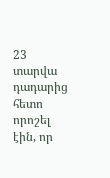23 տարվա դադարից հետո որոշել էին, որ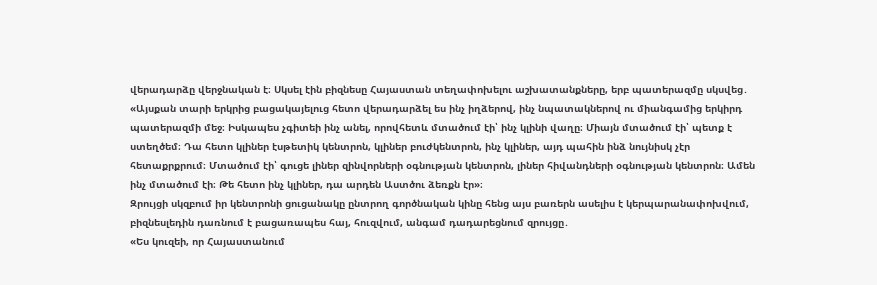վերադարձը վերջնական է։ Սկսել էին բիզնեսը Հայաստան տեղափոխելու աշխատանքները, երբ պատերազմը սկսվեց․
«Այսքան տարի երկրից բացակայելուց հետո վերադարձել ես ինչ իղձերով, ինչ նպատակներով ու միանգամից երկիրդ պատերազմի մեջ։ Իսկապես չգիտեի ինչ անել, որովհետև մտածում էի՝ ինչ կլինի վաղը։ Միայն մտածում էի՝ պետք է ստեղծեմ։ Դա հետո կլիներ էսթետիկ կենտրոն, կլիներ բուժկենտրոն, ինչ կլիներ, այդ պահին ինձ նույնիսկ չէր հետաքրքրում։ Մտածում էի՝ գուցե լիներ զինվորների օգնության կենտրոն, լիներ հիվանդների օգնության կենտրոն։ Ամեն ինչ մտածում էի։ Թե հետո ինչ կլիներ, դա արդեն Աստծու ձեռքն էր»։
Զրույցի սկզբում իր կենտրոնի ցուցանակը ընտրող գործնական կինը հենց այս բառերն ասելիս է կերպարանափոխվում, բիզնեսլեդին դառնում է բացառապես հայ, հուզվում, անգամ դադարեցնում զրույցը․
«Ես կուզեի, որ Հայաստանում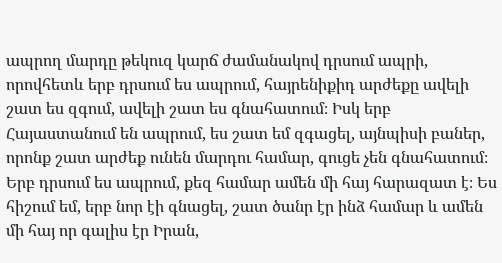ապրող մարդը թեկուզ կարճ ժամանակով դրսում ապրի, որովհետև երբ դրսում ես ապրում, հայրենիքիդ արժեքը ավելի շատ ես զգում, ավելի շատ ես գնահատում։ Իսկ երբ Հայաստանում են ապրում, ես շատ եմ զգացել, այնպիսի բաներ, որոնք շատ արժեք ունեն մարդու համար, գուցե չեն գնահատում։ Երբ դրսում ես ապրում, քեզ համար ամեն մի հայ հարազատ է։ Ես հիշում եմ, երբ նոր էի գնացել, շատ ծանր էր ինձ համար և ամեն մի հայ որ գալիս էր Իրան,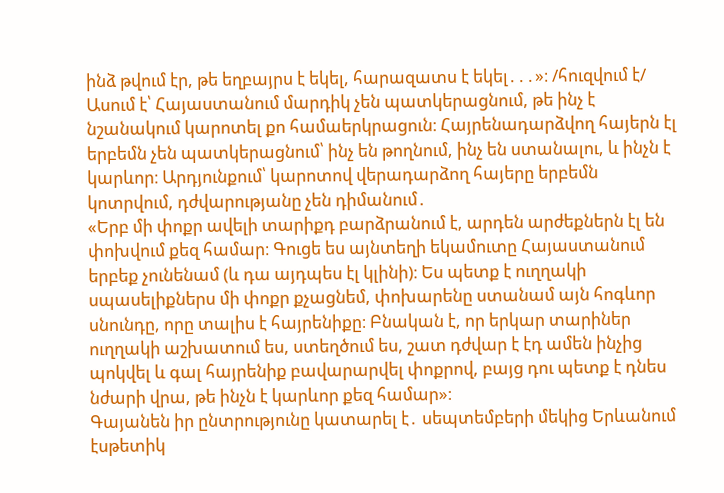ինձ թվում էր, թե եղբայրս է եկել, հարազատս է եկել․․․»։ /հուզվում է/
Ասում է՝ Հայաստանում մարդիկ չեն պատկերացնում, թե ինչ է նշանակում կարոտել քո համաերկրացուն։ Հայրենադարձվող հայերն էլ երբեմն չեն պատկերացնում՝ ինչ են թողնում, ինչ են ստանալու, և ինչն է կարևոր։ Արդյունքում՝ կարոտով վերադարձող հայերը երբեմն կոտրվում, դժվարությանը չեն դիմանում․
«Երբ մի փոքր ավելի տարիքդ բարձրանում է, արդեն արժեքներն էլ են փոխվում քեզ համար։ Գուցե ես այնտեղի եկամուտը Հայաստանում երբեք չունենամ (և դա այդպես էլ կլինի)։ Ես պետք է ուղղակի սպասելիքներս մի փոքր քչացնեմ, փոխարենը ստանամ այն հոգևոր սնունդը, որը տալիս է հայրենիքը։ Բնական է, որ երկար տարիներ ուղղակի աշխատում ես, ստեղծում ես, շատ դժվար է էդ ամեն ինչից պոկվել և գալ հայրենիք բավարարվել փոքրով, բայց դու պետք է դնես նժարի վրա, թե ինչն է կարևոր քեզ համար»։
Գայանեն իր ընտրությունը կատարել է․ սեպտեմբերի մեկից Երևանում էսթետիկ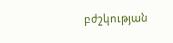բժշկության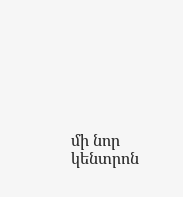մի նոր կենտրոն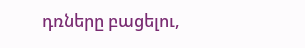դռները բացելու,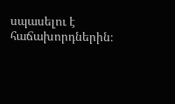սպասելու է հաճախորդներին։